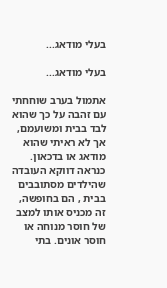בעלי מודאג...

בעלי מודאג...

אתמול בערב שוחחתי עם זהבה על כך שהוא לבד בבית ומשועמם, אך לא ראיתי שהוא מודאג או בדכאון. כנראה דווקא העובדה שהילדים מסתובבים בבית , הם בחופשה, זה מכניס אותו למצב של חוסר מנוחה או חוסר אונים. בתי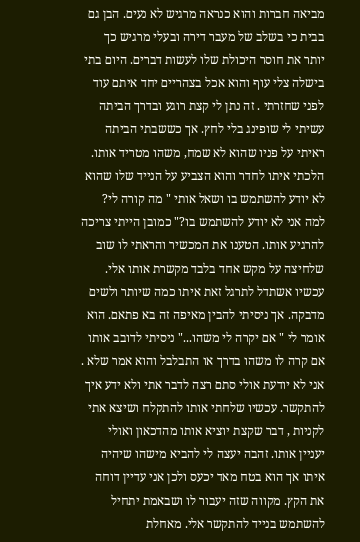מביאה חברות והוא כנראה מרגיש לא נעים. הבן גם בבית כי בשלב של מעבר דירה ובעלי מרגיש כך יותר את חוסר היכולת שלו לעשות דברים. היום בתי בישלה צלי עוף והוא אכל בצהריים יחד איתם עוד לפני שחזרתי . זה נתן לי קצת רוגע ובדרך הביתה עשיתי לי שופינג בלי לחץ. אך כששבתי הביתה ראיתי על פניו שהוא לא שמח, משהו מטריד אותו. הלכתי איתו לחדר והוא הצביע על הנייד שלו שהוא לא יודע להשתמש בו ושאל אותי " מה קורה לי? למה אני לא יודע להשתמש בו?" כמובן הייתי צריכה להרגיע אותו. הטענו את המכשיר והראתי לו שוב שלחיצה על מקש אחד בלבד מקשרת אותו אלי. עכשיו אשתדל לתרגל זאת איתו כמה שיותר ולשים מדבקה. אך ניסיתי להבין מאיפה זה בא פתאם. הוא אומר לי " אם יקרה לי משהו..." ניסיתי לדובב אותו אם קרה לו משהו בדרך או התבלבל והוא אמר שלא . אני לא יודעת אולי סתם רצה לדבר אתי ולא ידע איך להתקשר. עכשיו שלחתי אותו להתקלח ושיצא אתי לקניות , דבר שקצת יוציא אותו מהדכאון ואולי יעניין אותו. זהבה יעצה לי להביא מישהו שיהיה איתו אך הוא בטח מאד יכעס ולכן אני עדיין דוחה את הקץ. מקווה שזה יעבור לו ושבאמת יתחיל להשתמש בנייד להתקשר אלי. מאחלת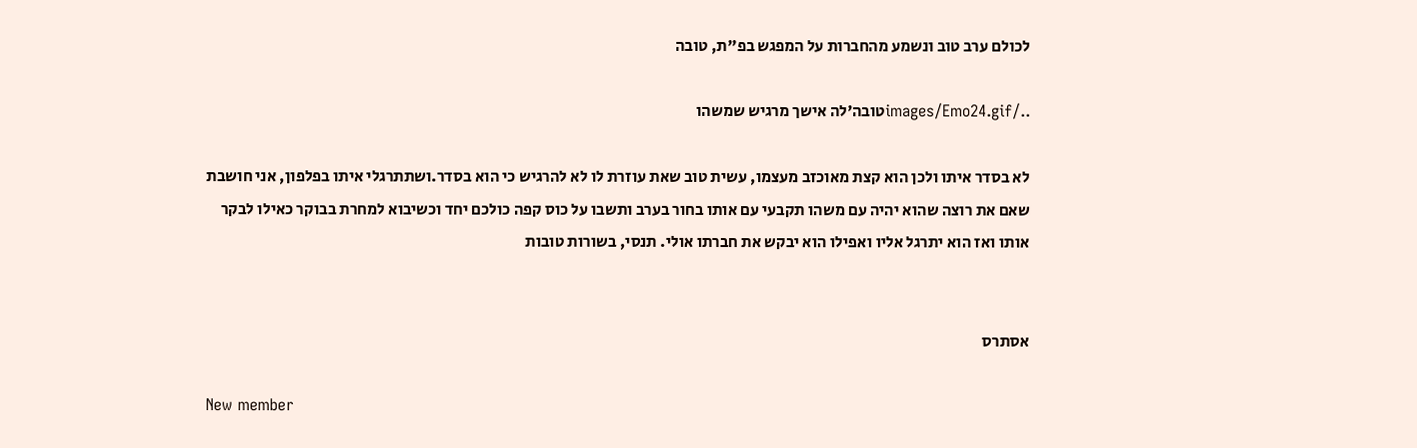לכולם ערב טוב ונשמע מהחברות על המפגש בפ"ת, טובה

../images/Emo24.gifטובה'לה אישך מרגיש שמשהו

לא בסדר איתו ולכן הוא קצת מאוכזב מעצמו, עשית טוב שאת עוזרת לו לא להרגיש כי הוא בסדר.ושתתרגלי איתו בפלפון, אני חושבת שאם את רוצה שהוא יהיה עם משהו תקבעי עם אותו בחור בערב ותשבו על כוס קפה כולכם יחד וכשיבוא למחרת בבוקר כאילו לבקר אותו ואז הוא יתרגל אליו ואפילו הוא יבקש את חברתו אולי. תנסי, בשורות טובות


אסתרס

New member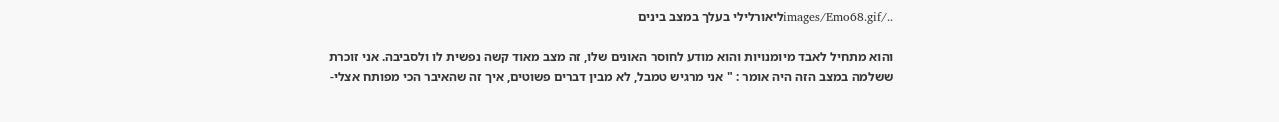../images/Emo68.gifליאורלילי בעלך במצב בינים

והוא מתחיל לאבד מיומנויות והוא מודע לחוסר האונים שלו, זה מצב מאוד קשה נפשית לו ולסביבה. אני זוכרת ששלמה במצב הזה היה אומר : " אני מרגיש טמבל, לא מבין דברים פשוטים, איך זה שהאיבר הכי מפותח אצלי-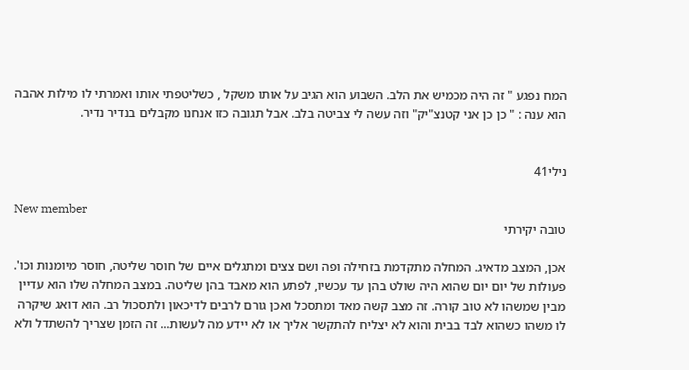המח נפגע " זה היה מכמיש את הלב. השבוע הוא הגיב על אותו משקל , כשליטפתי אותו ואמרתי לו מילות אהבה הוא ענה : " כן כן אני קטנצ"יק" וזה עשה לי צביטה בלב. אבל תגובה כזו אנחנו מקבלים בנדיר נדיר.


נילי41

New member
טובה יקירתי

אכן, המצב מדאיג. המחלה מתקדמת בזחילה ופה ושם צצים ומתגלים איים של חוסר שליטה, חוסר מיומנות וכו'. פעולות של יום יום שהוא היה שולט בהן עד עכשיו, לפתע הוא מאבד בהן שליטה. במצב המחלה שלו הוא עדיין מבין שמשהו לא טוב קורה. זה מצב קשה מאד ומתסכל ואכן גורם לרבים לדיכאון ולתסכול רב. הוא דואג שיקרה לו משהו כשהוא לבד בבית והוא לא יצליח להתקשר אליך או לא יידע מה לעשות... זה הזמן שצריך להשתדל ולא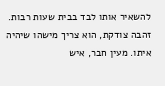להשאיר אותו לבד בבית שעות רבות. זהבה צודקת, הוא צריך מישהו שיהיה איתו. מעין חבר, איש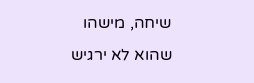שיחה, מישהו שהוא לא ירגיש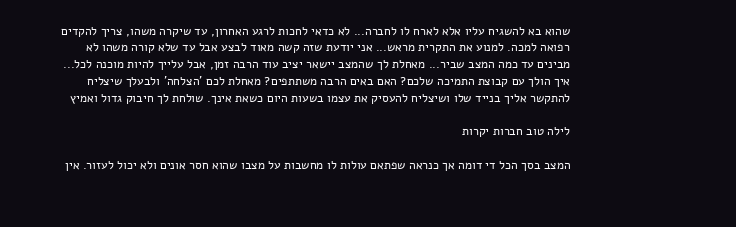שהוא בא להשגיח עליו אלא לארח לו לחברה... לא כדאי לחכות לרגע האחרון, עד שיקרה משהו, צריך להקדים רפואה למכה. למנוע את התקרית מראש... אני יודעת שזה קשה מאוד לבצע אבל עד שלא קורה משהו לא מבינים עד כמה המצב שביר... מאחלת לך שהמצב יישאר יציב עוד הרבה זמן, אבל עלייך להיות מוכנה לכל... איך הולך עם קבוצת התמיכה שלכם? האם באים הרבה משתתפים? מאחלת לכם 'הצלחה' ולבעלך שיצליח להתקשר אליך בנייד שלו ושיצליח להעסיק את עצמו בשעות היום כשאת אינך. שולחת לך חיבוק גדול ואמיץ

לילה טוב חברות יקרות

המצב בסך הכל די דומה אך כנראה שפתאם עולות לו מחשבות על מצבו שהוא חסר אונים ולא יכול לעזור. אין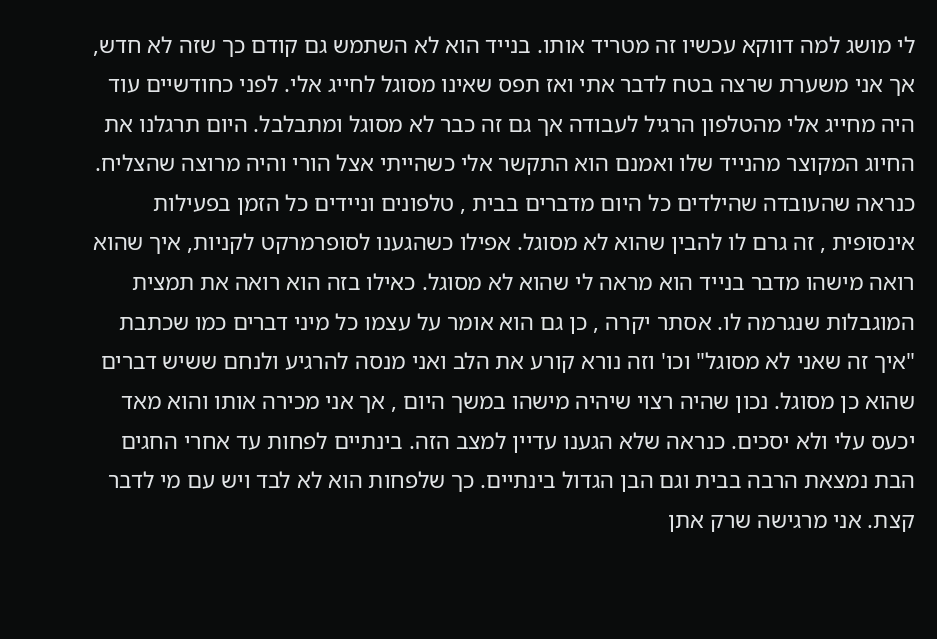לי מושג למה דווקא עכשיו זה מטריד אותו. בנייד הוא לא השתמש גם קודם כך שזה לא חדש, אך אני משערת שרצה בטח לדבר אתי ואז תפס שאינו מסוגל לחייג אלי. לפני כחודשיים עוד היה מחייג אלי מהטלפון הרגיל לעבודה אך גם זה כבר לא מסוגל ומתבלבל. היום תרגלנו את החיוג המקוצר מהנייד שלו ואמנם הוא התקשר אלי כשהייתי אצל הורי והיה מרוצה שהצליח. כנראה שהעובדה שהילדים כל היום מדברים בבית , טלפונים וניידים כל הזמן בפעילות אינסופית , זה גרם לו להבין שהוא לא מסוגל. אפילו כשהגענו לסופרמרקט לקניות, איך שהוא רואה מישהו מדבר בנייד הוא מראה לי שהוא לא מסוגל. כאילו בזה הוא רואה את תמצית המוגבלות שנגרמה לו. אסתר יקרה , כן גם הוא אומר על עצמו כל מיני דברים כמו שכתבת "איך זה שאני לא מסוגל" וכו' וזה נורא קורע את הלב ואני מנסה להרגיע ולנחם ששיש דברים שהוא כן מסוגל. נכון שהיה רצוי שיהיה מישהו במשך היום , אך אני מכירה אותו והוא מאד יכעס עלי ולא יסכים. כנראה שלא הגענו עדיין למצב הזה. בינתיים לפחות עד אחרי החגים הבת נמצאת הרבה בבית וגם הבן הגדול בינתיים. כך שלפחות הוא לא לבד ויש עם מי לדבר קצת. אני מרגישה שרק אתן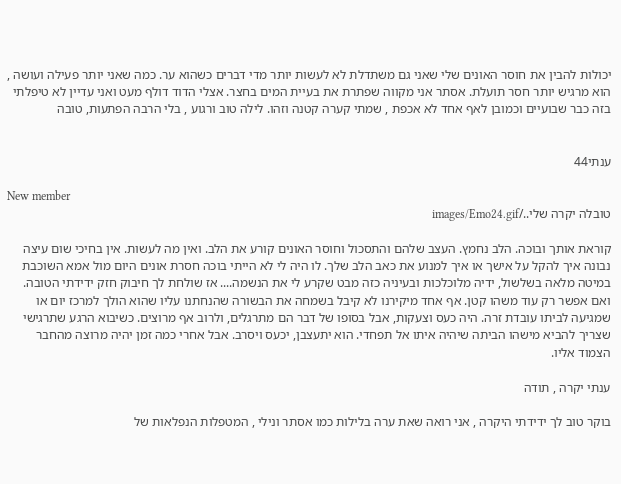יכולות להבין את חוסר האונים שלי שאני גם משתדלת לא לעשות יותר מדי דברים כשהוא ער. כמה שאני יותר פעילה ועושה , הוא מרגיש יותר חסר תועלת. אסתר אני מקווה שפתרת את בעיית המים בחצר. אצלי הדוד דולף מעט ואני עדיין לא טיפלתי בזה כבר שבועיים וכמובן לאף אחד לא אכפת , שמתי קערה קטנה וזהו. לילה טוב ורגוע , בלי הרבה הפתעות, טובה


ענתי44

New member
טובלה יקרה שלי../images/Emo24.gif

קוראת אותך ובוכה. הלב נחמץ. העצב שלהם והתסכול וחוסר האונים קורע את הלב. ואין מה לעשות. אין בחיכי שום עיצה נבונה איך להקל על אישך או איך למנוע את כאב הלב שלך. לו היה לי לא הייתי בוכה חסרת אונים היום מול אמא השוכבת במיטה מלאה בשלשול, ידיה מלוכלכות ובעיניה כזה מבט שקרע לי את הנשמה.... אז שולחת לך חיבוק חזק ידידתי הטובה. ואם אפשר רק עוד משהו קטן. אף אחד מיקירנו לא קיבל בשמחה את הבשורה שהנחתנו עליו שהוא הולך למרכז יום או שמגיעה לביתו עובדת זרה. היה כעס וצעקות, אבל בסופו של דבר הם מתרגלים, ולרוב אף מרוצים. כשיבוא הרגע שתרגישי שצריך להביא מישהו הביתה שיהיה איתו אל תפחדי. הוא יתעצבן, יכעס ויסרב. אבל אחרי כמה זמן יהיה מרוצה מהחבר הצמוד אליו.

ענתי יקרה , תודה

בוקר טוב לך ידידתי היקרה , אני רואה שאת ערה בלילות כמו אסתר ונילי , המטפלות הנפלאות של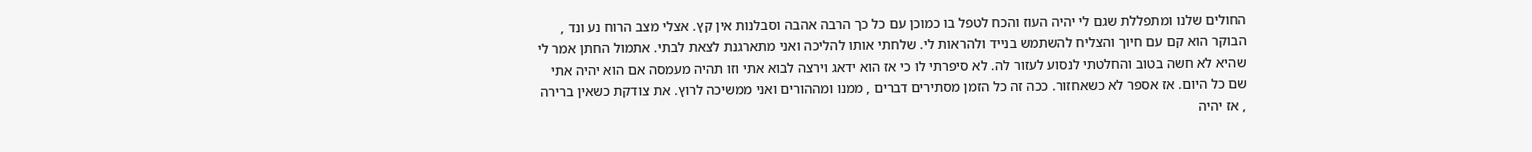החולים שלנו ומתפללת שגם לי יהיה העוז והכח לטפל בו כמוכן עם כל כך הרבה אהבה וסבלנות אין קץ. אצלי מצב הרוח נע ונד , הבוקר הוא קם עם חיוך והצליח להשתמש בנייד ולהראות לי. שלחתי אותו להליכה ואני מתארגנת לצאת לבתי. אתמול החתן אמר לי שהיא לא חשה בטוב והחלטתי לנסוע לעזור לה. לא סיפרתי לו כי אז הוא ידאג וירצה לבוא אתי וזו תהיה מעמסה אם הוא יהיה אתי שם כל היום. אז אספר לא כשאחזור. ככה זה כל הזמן מסתירים דברים , ממנו ומההורים ואני ממשיכה לרוץ. את צודקת כשאין ברירה , אז יהיה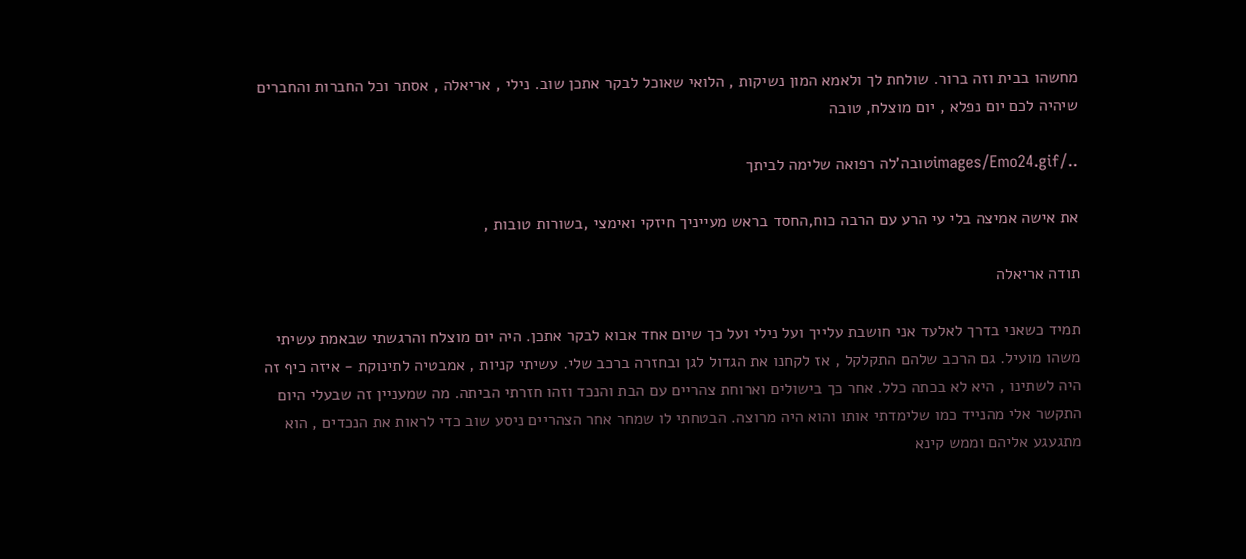מחשהו בבית וזה ברור. שולחת לך ולאמא המון נשיקות , הלואי שאוכל לבקר אתכן שוב. נילי , אריאלה , אסתר וכל החברות והחברים שיהיה לכם יום נפלא , יום מוצלח, טובה

../images/Emo24.gifטובה'לה רפואה שלימה לביתך

את אישה אמיצה בלי עי הרע עם הרבה כוח,החסד בראש מעייניך חיזקי ואימצי ,בשורות טובות ,

תודה אריאלה

תמיד כשאני בדרך לאלעד אני חושבת עלייך ועל נילי ועל כך שיום אחד אבוא לבקר אתכן. היה יום מוצלח והרגשתי שבאמת עשיתי משהו מועיל. גם הרכב שלהם התקלקל , אז לקחנו את הגדול לגן ובחזרה ברכב שלי. עשיתי קניות , אמבטיה לתינוקת - איזה כיף זה היה לשתינו , היא לא בכתה כלל. אחר כך בישולים וארוחת צהריים עם הבת והנכד וזהו חזרתי הביתה. מה שמעניין זה שבעלי היום התקשר אלי מהנייד כמו שלימדתי אותו והוא היה מרוצה. הבטחתי לו שמחר אחר הצהריים ניסע שוב כדי לראות את הנכדים , הוא מתגעגע אליהם וממש קינא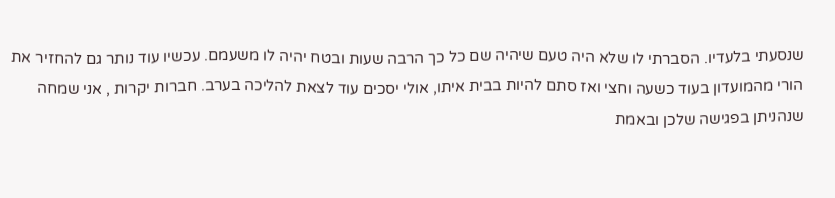שנסעתי בלעדיו. הסברתי לו שלא היה טעם שיהיה שם כל כך הרבה שעות ובטח יהיה לו משעמם. עכשיו עוד נותר גם להחזיר את הורי מהמועדון בעוד כשעה וחצי ואז סתם להיות בבית איתו, אולי יסכים עוד לצאת להליכה בערב. חברות יקרות , אני שמחה שנהניתן בפגישה שלכן ובאמת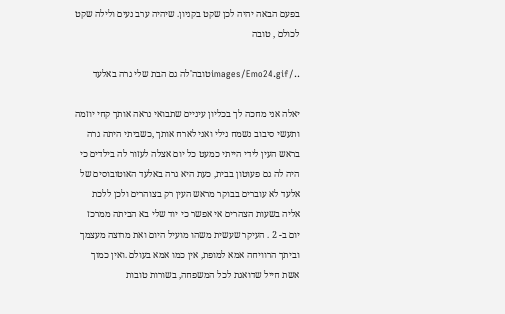בפעם הבאה יהיה לכן שקט בקניון. שיהיה ערב נעים ולילה שקט לכולם , טובה

../images/Emo24.gifטובה'לה גם הבת שלי גרה באלעד

יאלה אני מחכה לך בכליון עיניים שתבואי נראה אותך קחי יוזמה ותעשי סיבוב נשמח נילי ואני לארח אותך ,כשביתי היתה גרה בראש העין לידי הייתי כמעט כל יום אצלה לעזור לה בילדים כי היה לה גם פעוטון בבית, כעת היא גרה באלעד האוטובוסים של אלעד לא עוברים בבוקר מראש העין רק בצוהרים ולכן ללכת אליה בשעות הצהרים אי אפשר כי יוד שלי בא הביתה ממרכז יום ב- 2 . העיקר שעשית משהו מועיל היום ואת מרוצה מעצמך וביתך הרוויחה אמא למופת, אין כמו אמא בעולם .ואין כמוך אשת חייל שדואגת לכל המשפחה, בשורות טובות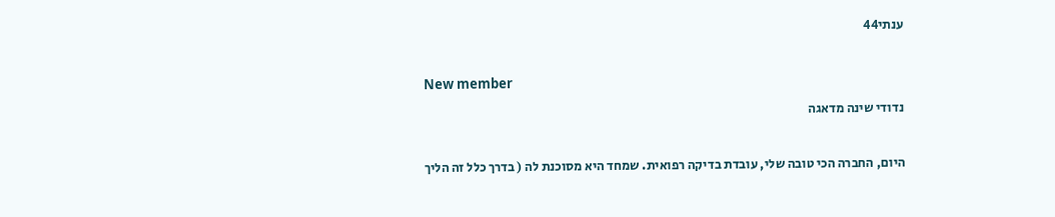ענתי44

New member
נדודי שינה מדאגה

היום, החברה הכי טובה שלי, עובדת בדיקה רפואית. שמחד היא מסוכנת לה ( בדרך כלל זה הליך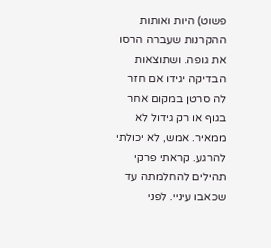פשוט) היות ואותות ההקרנות שעברה הרסו את גופה. ושתוצאות הבדיקה יגידו אם חזר לה סרטן במקום אחר בגוף או רק גידול לא ממאיר. אמש, לא יכולתי להרגע. קראתי פרקי תהילים להחלמתה עד שכאבו עיניי. לפני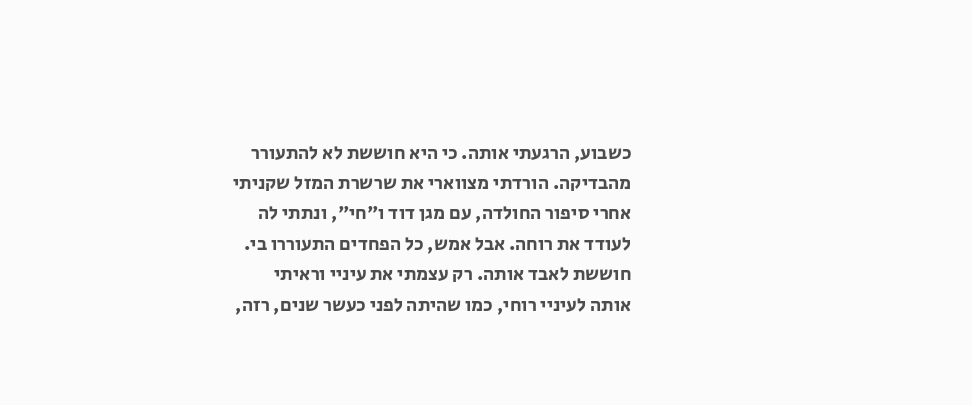כשבוע, הרגעתי אותה. כי היא חוששת לא להתעורר מהבדיקה. הורדתי מצווארי את שרשרת המזל שקניתי אחרי סיפור החולדה, עם מגן דוד ו"חי", ונתתי לה לעודד את רוחה. אבל אמש, כל הפחדים התעוררו בי. חוששת לאבד אותה. רק עצמתי את עיניי וראיתי אותה לעיניי רוחי, כמו שהיתה לפני כעשר שנים, רזה,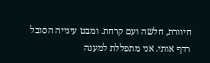חיוורת, חלשה ועם קרחת. ומבט עינייה הסובל רדף אותי. אני מתפללת למענה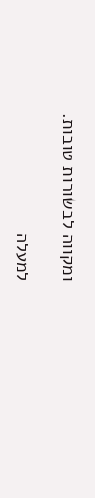ומקווה לבשורות טובות.

למעלה